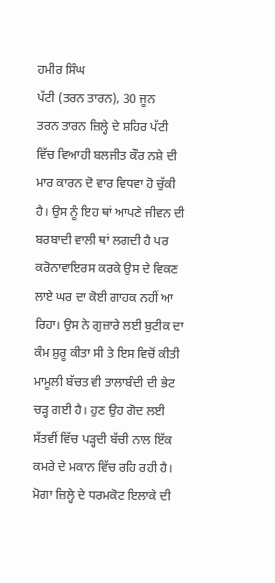ਹਮੀਰ ਸਿੰਘ
ਪੱਟੀ (ਤਰਨ ਤਾਰਨ), 30 ਜੂਨ
ਤਰਨ ਤਾਰਨ ਜ਼ਿਲ੍ਹੇ ਦੇ ਸ਼ਹਿਰ ਪੱਟੀ ਵਿੱਚ ਵਿਆਹੀ ਬਲਜੀਤ ਕੌਰ ਨਸ਼ੇ ਦੀ ਮਾਰ ਕਾਰਨ ਦੋ ਵਾਰ ਵਿਧਵਾ ਹੋ ਚੁੱਕੀ ਹੈ। ਉਸ ਨੂੰ ਇਹ ਥਾਂ ਆਪਣੇ ਜੀਵਨ ਦੀ ਬਰਬਾਦੀ ਵਾਲੀ ਥਾਂ ਲਗਦੀ ਹੈ ਪਰ ਕਰੋਨਾਵਾਇਰਸ ਕਰਕੇ ਉਸ ਦੇ ਵਿਕਣ ਲਾਏ ਘਰ ਦਾ ਕੋਈ ਗਾਹਕ ਨਹੀਂ ਆ ਰਿਹਾ। ਉਸ ਨੇ ਗੁਜ਼ਾਰੇ ਲਈ ਬੁਟੀਕ ਦਾ ਕੰਮ ਸ਼ੁਰੂ ਕੀਤਾ ਸੀ ਤੇ ਇਸ ਵਿਚੋਂ ਕੀਤੀ ਮਾਮੂਲੀ ਬੱਚਤ ਵੀ ਤਾਲਾਬੰਦੀ ਦੀ ਭੇਟ ਚੜ੍ਹ ਗਈ ਹੈ। ਹੁਣ ਉਹ ਗੋਦ ਲਈ ਸੱਤਵੀਂ ਵਿੱਚ ਪੜ੍ਹਦੀ ਬੱਚੀ ਨਾਲ ਇੱਕ ਕਮਰੇ ਦੇ ਮਕਾਨ ਵਿੱਚ ਰਹਿ ਰਹੀ ਹੈ।
ਮੋਗਾ ਜ਼ਿਲ੍ਹੇ ਦੇ ਧਰਮਕੋਟ ਇਲਾਕੇ ਦੀ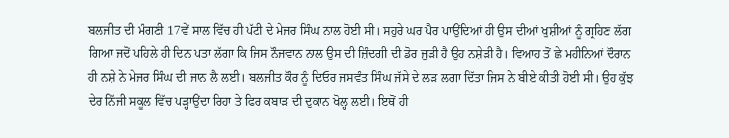ਬਲਜੀਤ ਦੀ ਮੰਗਣੀ 17ਵੇਂ ਸਾਲ ਵਿੱਚ ਹੀ ਪੱਟੀ ਦੇ ਮੇਜਰ ਸਿੰਘ ਨਾਲ ਹੋਈ ਸੀ। ਸਹੁਰੇ ਘਰ ਪੈਰ ਪਾਉਂਦਿਆਂ ਹੀ ਉਸ ਦੀਆਂ ਖੁਸ਼ੀਆਂ ਨੂੰ ਗ੍ਰਹਿਣ ਲੱਗ ਗਿਆ ਜਦੋਂ ਪਹਿਲੇ ਹੀ ਦਿਨ ਪਤਾ ਲੱਗਾ ਕਿ ਜਿਸ ਨੌਜਵਾਨ ਨਾਲ ਉਸ ਦੀ ਜ਼ਿੰਦਗੀ ਦੀ ਡੋਰ ਜੁੜੀ ਹੈ ਉਹ ਨਸ਼ੇੜੀ ਹੈ। ਵਿਆਹ ਤੋਂ ਛੇ ਮਹੀਨਿਆਂ ਦੌਰਾਨ ਹੀ ਨਸ਼ੇ ਨੇ ਮੇਜਰ ਸਿੰਘ ਦੀ ਜਾਨ ਲੈ ਲਈ। ਬਲਜੀਤ ਕੌਰ ਨੂੰ ਦਿਓਰ ਜਸਵੰਤ ਸਿੰਘ ਜੱਸੇ ਦੇ ਲੜ ਲਗਾ ਦਿੱਤਾ ਜਿਸ ਨੇ ਬੀਏ ਕੀਤੀ ਹੋਈ ਸੀ। ਉਹ ਕੁੱਝ ਦੇਰ ਨਿੱਜੀ ਸਕੂਲ ਵਿੱਚ ਪੜ੍ਹਾਉਂਦਾ ਰਿਹਾ ਤੇ ਫਿਰ ਕਬਾੜ ਦੀ ਦੁਕਾਨ ਖੋਲ੍ਹ ਲਈ। ਇਥੋਂ ਹੀ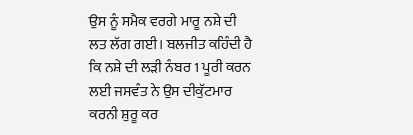ਉਸ ਨੂੰ ਸਮੈਕ ਵਰਗੇ ਮਾਰੂ ਨਸ਼ੇ ਦੀ ਲਤ ਲੱਗ ਗਈ। ਬਲਜੀਤ ਕਹਿੰਦੀ ਹੈ ਕਿ ਨਸ਼ੇ ਦੀ ਲੜੀ ਨੰਬਰ 1 ਪੂਰੀ ਕਰਨ ਲਈ ਜਸਵੰਤ ਨੇ ਉਸ ਦੀਕੁੱਟਮਾਰ ਕਰਨੀ ਸ਼ੁਰੂ ਕਰ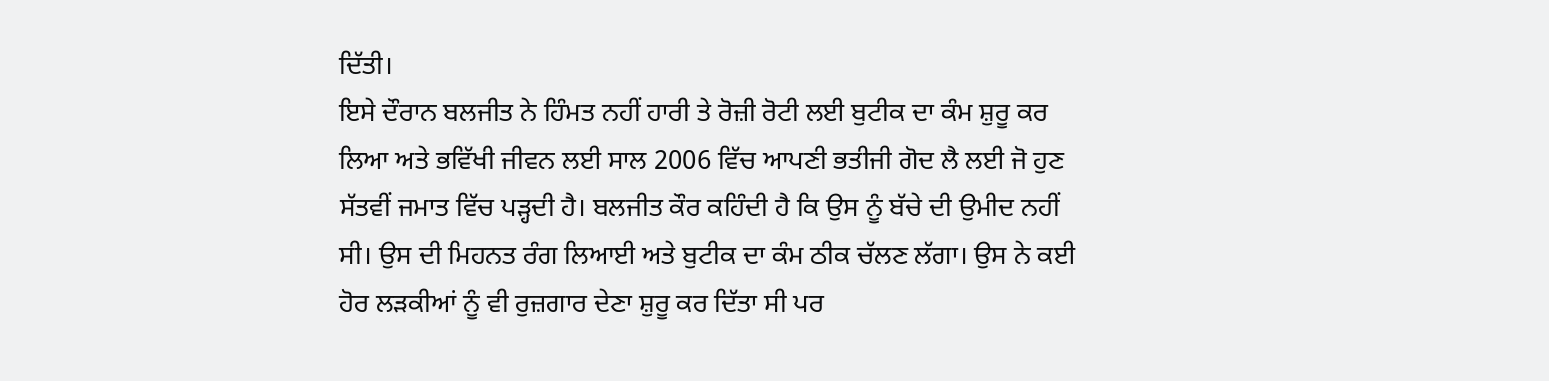ਦਿੱਤੀ।
ਇਸੇ ਦੌਰਾਨ ਬਲਜੀਤ ਨੇ ਹਿੰਮਤ ਨਹੀਂ ਹਾਰੀ ਤੇ ਰੋਜ਼ੀ ਰੋਟੀ ਲਈ ਬੁਟੀਕ ਦਾ ਕੰਮ ਸ਼ੁਰੂ ਕਰ ਲਿਆ ਅਤੇ ਭਵਿੱਖੀ ਜੀਵਨ ਲਈ ਸਾਲ 2006 ਵਿੱਚ ਆਪਣੀ ਭਤੀਜੀ ਗੋਦ ਲੈ ਲਈ ਜੋ ਹੁਣ ਸੱਤਵੀਂ ਜਮਾਤ ਵਿੱਚ ਪੜ੍ਹਦੀ ਹੈ। ਬਲਜੀਤ ਕੌਰ ਕਹਿੰਦੀ ਹੈ ਕਿ ਉਸ ਨੂੰ ਬੱਚੇ ਦੀ ਉਮੀਦ ਨਹੀਂ ਸੀ। ਉਸ ਦੀ ਮਿਹਨਤ ਰੰਗ ਲਿਆਈ ਅਤੇ ਬੁਟੀਕ ਦਾ ਕੰਮ ਠੀਕ ਚੱਲਣ ਲੱਗਾ। ਉਸ ਨੇ ਕਈ ਹੋਰ ਲੜਕੀਆਂ ਨੂੰ ਵੀ ਰੁਜ਼ਗਾਰ ਦੇਣਾ ਸ਼ੁਰੂ ਕਰ ਦਿੱਤਾ ਸੀ ਪਰ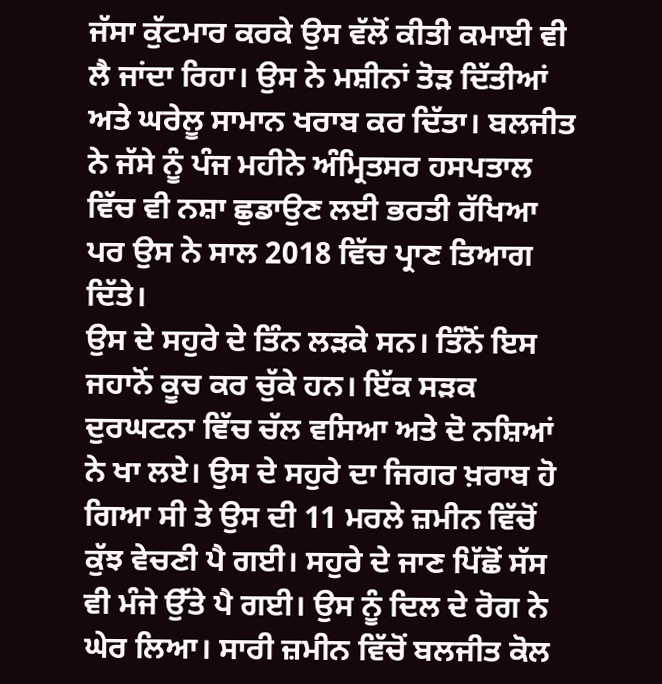ਜੱਸਾ ਕੁੱਟਮਾਰ ਕਰਕੇ ਉਸ ਵੱਲੋਂ ਕੀਤੀ ਕਮਾਈ ਵੀ ਲੈ ਜਾਂਦਾ ਰਿਹਾ। ਉਸ ਨੇ ਮਸ਼ੀਨਾਂ ਤੋੜ ਦਿੱਤੀਆਂ ਅਤੇ ਘਰੇਲੂ ਸਾਮਾਨ ਖਰਾਬ ਕਰ ਦਿੱਤਾ। ਬਲਜੀਤ ਨੇ ਜੱਸੇ ਨੂੰ ਪੰਜ ਮਹੀਨੇ ਅੰਮ੍ਰਿਤਸਰ ਹਸਪਤਾਲ ਵਿੱਚ ਵੀ ਨਸ਼ਾ ਛੁਡਾਉਣ ਲਈ ਭਰਤੀ ਰੱਖਿਆ ਪਰ ਉਸ ਨੇ ਸਾਲ 2018 ਵਿੱਚ ਪ੍ਰਾਣ ਤਿਆਗ ਦਿੱਤੇ।
ਉਸ ਦੇ ਸਹੁਰੇ ਦੇ ਤਿੰਨ ਲੜਕੇ ਸਨ। ਤਿੰਨੋਂ ਇਸ ਜਹਾਨੋਂ ਕੂਚ ਕਰ ਚੁੱਕੇ ਹਨ। ਇੱਕ ਸੜਕ ਦੁਰਘਟਨਾ ਵਿੱਚ ਚੱਲ ਵਸਿਆ ਅਤੇ ਦੋ ਨਸ਼ਿਆਂ ਨੇ ਖਾ ਲਏ। ਉਸ ਦੇ ਸਹੁਰੇ ਦਾ ਜਿਗਰ ਖ਼ਰਾਬ ਹੋ ਗਿਆ ਸੀ ਤੇ ਉਸ ਦੀ 11 ਮਰਲੇ ਜ਼ਮੀਨ ਵਿੱਚੋਂ ਕੁੱਝ ਵੇਚਣੀ ਪੈ ਗਈ। ਸਹੁਰੇ ਦੇ ਜਾਣ ਪਿੱਛੋਂ ਸੱਸ ਵੀ ਮੰਜੇ ਉੱਤੇ ਪੈ ਗਈ। ਉਸ ਨੂੰ ਦਿਲ ਦੇ ਰੋਗ ਨੇ ਘੇਰ ਲਿਆ। ਸਾਰੀ ਜ਼ਮੀਨ ਵਿੱਚੋਂ ਬਲਜੀਤ ਕੋਲ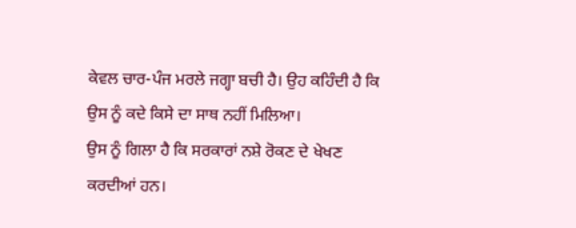ਕੇਵਲ ਚਾਰ-ਪੰਜ ਮਰਲੇ ਜਗ੍ਹਾ ਬਚੀ ਹੈ। ਉਹ ਕਹਿੰਦੀ ਹੈ ਕਿ ਉਸ ਨੂੰ ਕਦੇ ਕਿਸੇ ਦਾ ਸਾਥ ਨਹੀਂ ਮਿਲਿਆ।
ਉਸ ਨੂੰ ਗਿਲਾ ਹੈ ਕਿ ਸਰਕਾਰਾਂ ਨਸ਼ੇ ਰੋਕਣ ਦੇ ਖੇਖਣ ਕਰਦੀਆਂ ਹਨ।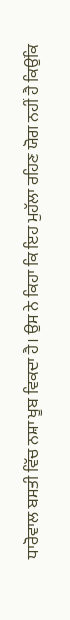ਧਾਰੋਵਾਲ ਬਸਤੀ ਵਿੱਚ ਨਸ਼ਾ ਖੂਬ ਵਿਕਦਾ ਹੈ। ਉਸ ਨੇ ਕਿਹਾ ਕਿ ਇਹ ਮੁਹੱਲਾ ਰਹਿਣ ਯੋਗ ਨਹੀਂ ਹੈ ਕਿਉਂਕਿ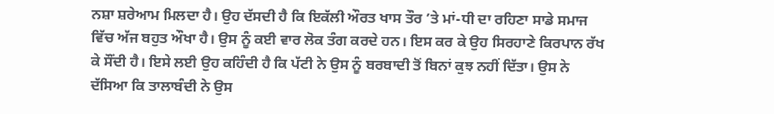ਨਸ਼ਾ ਸ਼ਰੇਆਮ ਮਿਲਦਾ ਹੈ। ਉਹ ਦੱਸਦੀ ਹੈ ਕਿ ਇਕੱਲੀ ਔਰਤ ਖਾਸ ਤੌਰ ’ਤੇ ਮਾਂ-ਧੀ ਦਾ ਰਹਿਣਾ ਸਾਡੇ ਸਮਾਜ ਵਿੱਚ ਅੱਜ ਬਹੁਤ ਔਖਾ ਹੈ। ਉਸ ਨੂੰ ਕਈ ਵਾਰ ਲੋਕ ਤੰਗ ਕਰਦੇ ਹਨ। ਇਸ ਕਰ ਕੇ ਉਹ ਸਿਰਹਾਣੇ ਕਿਰਪਾਨ ਰੱਖ ਕੇ ਸੌਂਦੀ ਹੈ। ਇਸੇ ਲਈ ਉਹ ਕਹਿੰਦੀ ਹੈ ਕਿ ਪੱਟੀ ਨੇ ਉਸ ਨੂੰ ਬਰਬਾਦੀ ਤੋਂ ਬਿਨਾਂ ਕੁਝ ਨਹੀਂ ਦਿੱਤਾ। ਉਸ ਨੇ ਦੱਸਿਆ ਕਿ ਤਾਲਾਬੰਦੀ ਨੇ ਉਸ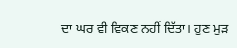ਦਾ ਘਰ ਵੀ ਵਿਕਣ ਨਹੀਂ ਦਿੱਤਾ। ਹੁਣ ਮੁੜ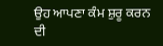ਉਹ ਆਪਣਾ ਕੰਮ ਸ਼ੁਰੂ ਕਰਨ ਦੀ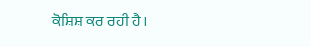ਕੋਸ਼ਿਸ਼ ਕਰ ਰਹੀ ਹੈ।